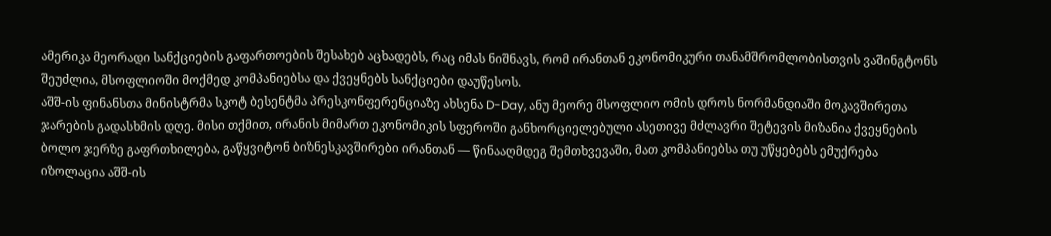ამერიკა მეორადი სანქციების გაფართოების შესახებ აცხადებს, რაც იმას ნიშნავს, რომ ირანთან ეკონომიკური თანამშრომლობისთვის ვაშინგტონს შეუძლია, მსოფლიოში მოქმედ კომპანიებსა და ქვეყნებს სანქციები დაუწესოს.
აშშ-ის ფინანსთა მინისტრმა სკოტ ბესენტმა პრესკონფერენციაზე ახსენა D-Day, ანუ მეორე მსოფლიო ომის დროს ნორმანდიაში მოკავშირეთა ჯარების გადასხმის დღე. მისი თქმით, ირანის მიმართ ეკონომიკის სფეროში განხორციელებული ასეთივე მძლავრი შეტევის მიზანია ქვეყნების ბოლო ჯერზე გაფრთხილება, გაწყვიტონ ბიზნესკავშირები ირანთან — წინააღმდეგ შემთხვევაში, მათ კომპანიებსა თუ უწყებებს ემუქრება იზოლაცია აშშ-ის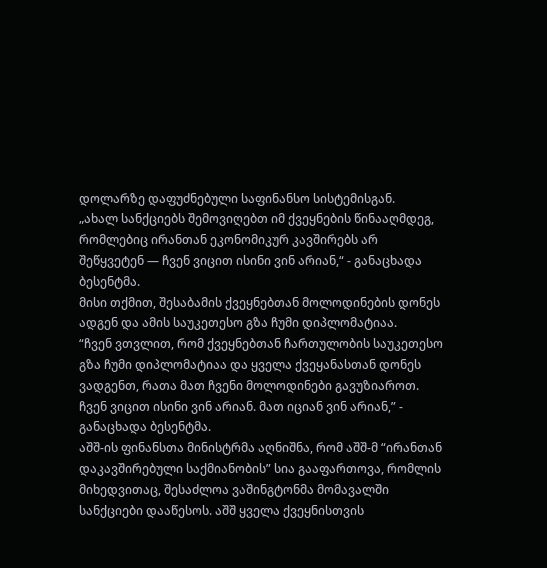დოლარზე დაფუძნებული საფინანსო სისტემისგან.
„ახალ სანქციებს შემოვიღებთ იმ ქვეყნების წინააღმდეგ, რომლებიც ირანთან ეკონომიკურ კავშირებს არ შეწყვეტენ — ჩვენ ვიცით ისინი ვინ არიან,“ - განაცხადა ბესენტმა.
მისი თქმით, შესაბამის ქვეყნებთან მოლოდინების დონეს ადგენ და ამის საუკეთესო გზა ჩუმი დიპლომატიაა.
“ჩვენ ვთვლით, რომ ქვეყნებთან ჩართულობის საუკეთესო გზა ჩუმი დიპლომატიაა და ყველა ქვეყანასთან დონეს ვადგენთ, რათა მათ ჩვენი მოლოდინები გავუზიაროთ. ჩვენ ვიცით ისინი ვინ არიან. მათ იციან ვინ არიან,” - განაცხადა ბესენტმა.
აშშ-ის ფინანსთა მინისტრმა აღნიშნა, რომ აშშ-მ “ირანთან დაკავშირებული საქმიანობის” სია გააფართოვა, რომლის მიხედვითაც, შესაძლოა ვაშინგტონმა მომავალში სანქციები დააწესოს. აშშ ყველა ქვეყნისთვის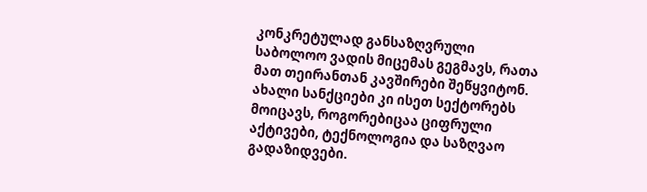კონკრეტულად განსაზღვრული საბოლოო ვადის მიცემას გეგმავს, რათა მათ თეირანთან კავშირები შეწყვიტონ.
ახალი სანქციები კი ისეთ სექტორებს მოიცავს, როგორებიცაა ციფრული აქტივები, ტექნოლოგია და საზღვაო გადაზიდვები.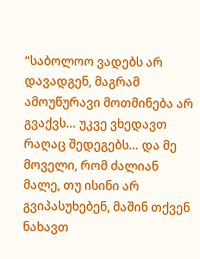“საბოლოო ვადებს არ დავადგენ, მაგრამ ამოუწურავი მოთმინება არ გვაქვს… უკვე ვხედავთ რაღაც შედეგებს… და მე მოველი, რომ ძალიან მალე, თუ ისინი არ გვიპასუხებენ, მაშინ თქვენ ნახავთ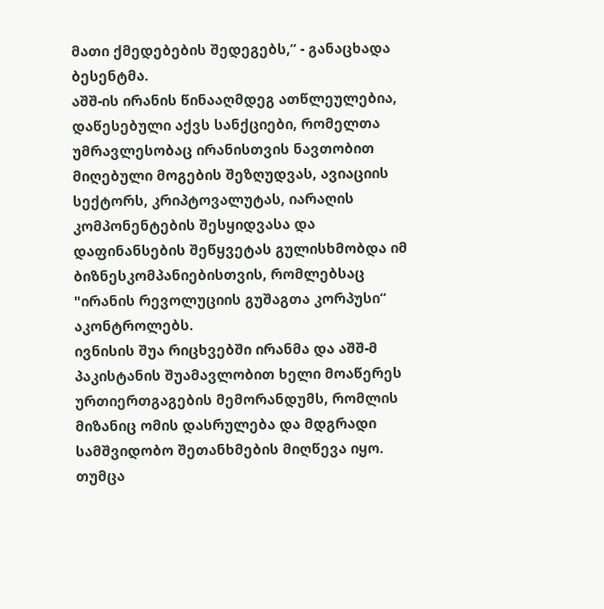მათი ქმედებების შედეგებს,” - განაცხადა ბესენტმა.
აშშ-ის ირანის წინააღმდეგ ათწლეულებია, დაწესებული აქვს სანქციები, რომელთა უმრავლესობაც ირანისთვის ნავთობით მიღებული მოგების შეზღუდვას, ავიაციის სექტორს, კრიპტოვალუტას, იარაღის კომპონენტების შესყიდვასა და დაფინანსების შეწყვეტას გულისხმობდა იმ ბიზნესკომპანიებისთვის, რომლებსაც "ირანის რევოლუციის გუშაგთა კორპუსი“ აკონტროლებს.
ივნისის შუა რიცხვებში ირანმა და აშშ-მ პაკისტანის შუამავლობით ხელი მოაწერეს ურთიერთგაგების მემორანდუმს, რომლის მიზანიც ომის დასრულება და მდგრადი სამშვიდობო შეთანხმების მიღწევა იყო.
თუმცა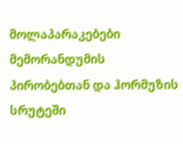მოლაპარაკებები მემორანდუმის პირობებთან და ჰორმუზის სრუტეში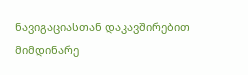ნავიგაციასთან დაკავშირებით მიმდინარე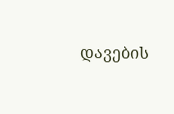დავების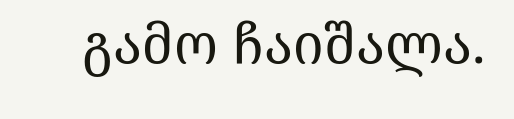გამო ჩაიშალა.